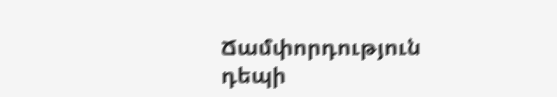Ճամփորդություն դեպի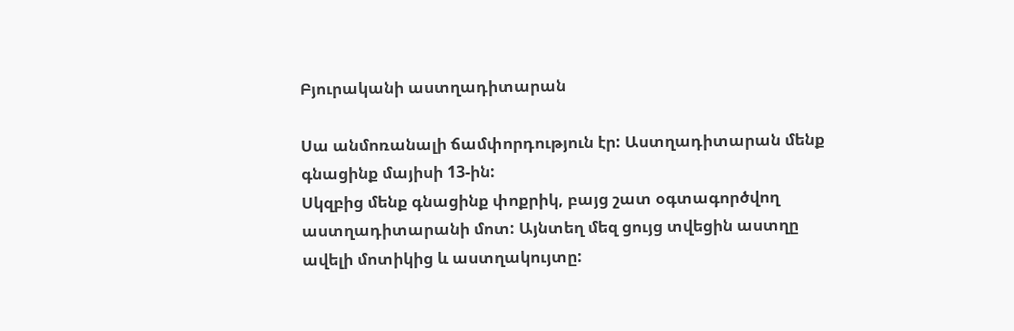Բյուրականի աստղադիտարան

Սա անմոռանալի ճամփորդություն էր: Աստղադիտարան մենք գնացինք մայիսի 13-ին:
Սկզբից մենք գնացինք փոքրիկ, բայց շատ օգտագործվող աստղադիտարանի մոտ: Այնտեղ մեզ ցույց տվեցին աստղը ավելի մոտիկից և աստղակույտը: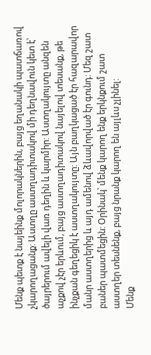Մենք պետք է նայեինք մոլորակներին, բայց եղանակի պատճառով չկարողացանք: Աստղը աստղադիտակով մի դեղնավուն կետ է՝ ծայրերում ավելի վառ դեղին և կարմիր: Աստղակույտը անզեն աչքով չէր երևում, բայց աստղադիտակով նայելով տեսանք, թե ինչքան գեղեցիկ է աստղակույտը: Այն բաղկացած էր հազարավոր մանր աստղերից և այդ ամենով ձևավորված էր գունդ: Մեզ շատ բաներ պատմեցին: Օրինակ՝ մենք կարող ենք երկնքում շատ աստղեր տեսնենք, բայց նրանք կարող են այլևս չլինել:
Մենք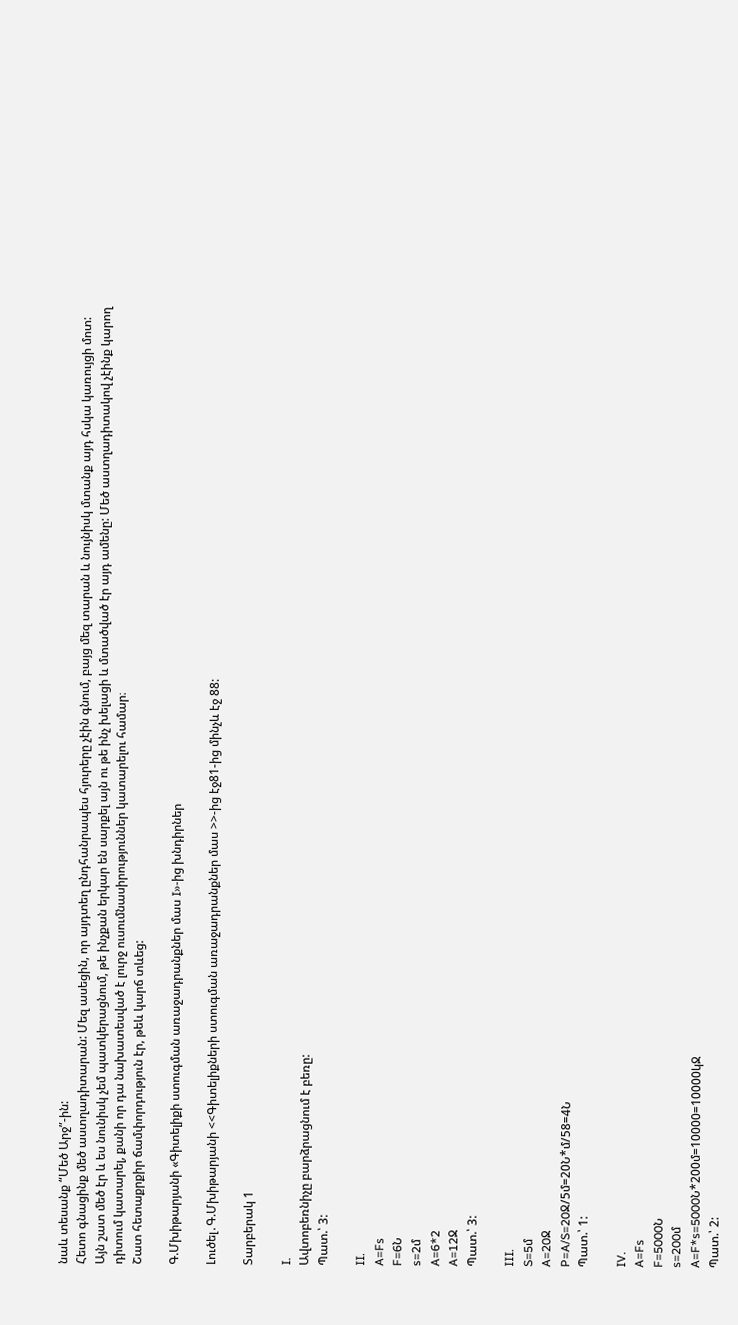նաև տեսանք “Մեծ Արջ”-ին:
Հետո գնացինք մեծ աստղադիտարան: Մեզ ասեցին, որ այդտեղ ընդհանրապես հյուրերը չէին գնում, բայց մեզ տարան և նույնիսկ մտանք այդ հսկա կառույցի մոտ: Այն շատ մեծ էր և ես նունիսկ չեմ պատկերացնում, թե ինչքան երկար են սարքել այն ու թե ինչ խելացի և մտածված էր այդ ամենը: Մեծ աստղադիտակով չէինք կարող դիտում կատարել, քանի որ դա նախատեսված է լուրջ ուսումնասիրություններ կատարելու համար։
Շատ հետաքրքիր ճամփորդություն էր, թեև կարճ տևեց:

Գ.Մխիթարյանի «Գիտելիքի ստուգման առաջադրանքներ մաս I»-ից խնդիրներ

Լուծել․Գ.Մխիթարյանի <<Գիտելիքների ստուգման առաջադրանքներ մաս >>-ից էջ81-ից մինչև էջ 88:

Տարբերակ 1

I.
Ավտոբեռնիչը բարձրացնում է բեռը:
Պատ.՝ 3:

II.
A=Fs
F=6Ն
s=2մ
A=6*2
A=12Ջ
Պատ.՝ 3:

III.
S=5մ
A=20Ջ
P=A/S=20Ջ/5մ=20Ն*մ/58=4Ն
Պատ.՝ 1:

IV.
A=Fs
F=5000Ն
s=200մ
A=F*s=5000Ն*200մ=10000=10000կՋ
Պատ.՝ 2: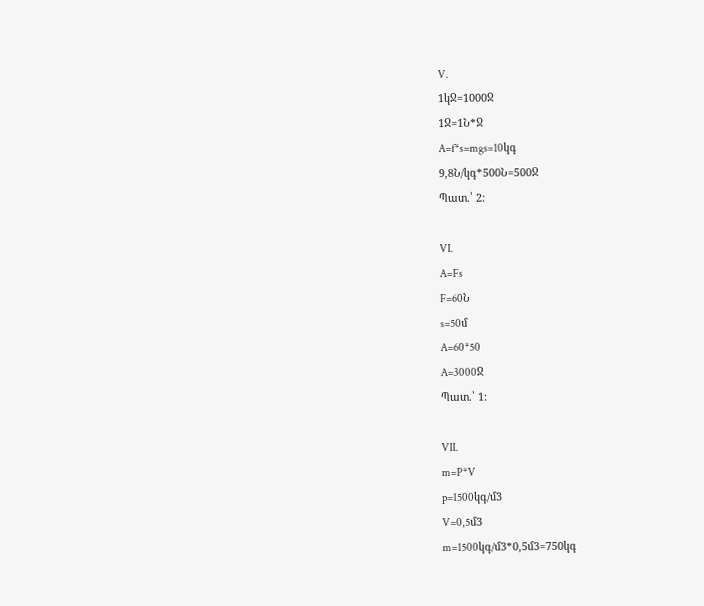V.
1կՋ=1000Ջ
1Ջ=1Ն*Ջ
A=f*s=mgs=10կգ
9,8Ն/կգ*500Ն=500Ջ
Պատ.՝ 2:

VI.
A=Fs
F=60Ն
s=50մ
A=60*50
A=3000Ջ
Պատ.՝ 1:

VII.
m=P*V
p=1500կգ/մ3
V=0,5մ3
m=1500կգ/մ3*0,5մ3=750կգ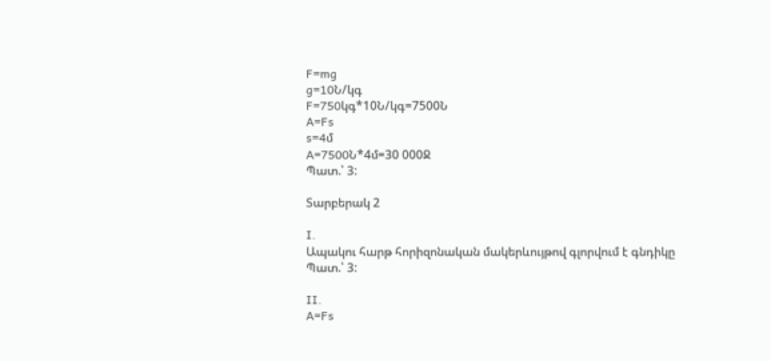F=mg
g=10Ն/կգ
F=750կգ*10Ն/կգ=7500Ն
A=Fs
s=4մ
A=7500Ն*4մ=30 000Ջ
Պատ.՝ 3:

Տարբերակ 2

I.
Ապակու հարթ հորիզոնական մակերևույթով գլորվում է գնդիկը
Պատ.՝ 3:

II.
A=Fs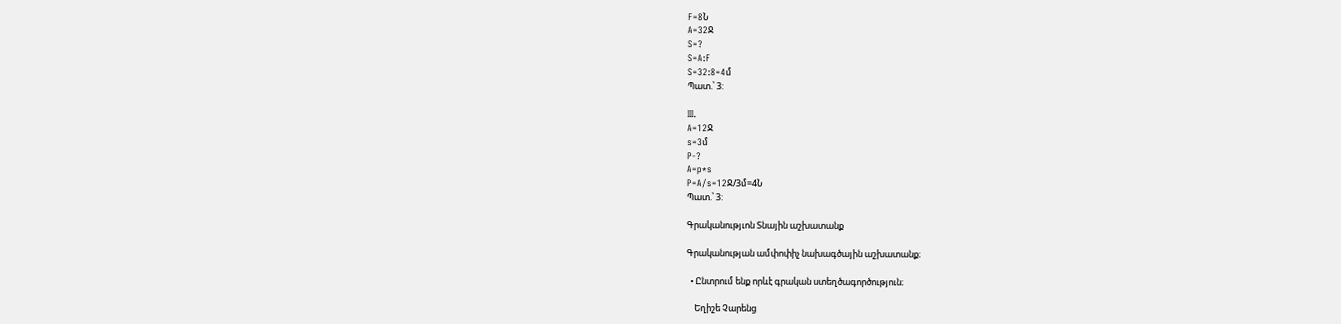F=8Ն
A=32Ջ
S=?
S=A:F
S=32:8=4մ
Պատ.՝ 3:

III.
A=12Ջ
s=3մ
P-?
A=p*s
P=A/s=12Ջ/3մ=4Ն
Պատ.՝ 3:

Գրականությւոն Տնային աշխատանք

Գրականության ամփոփիչ նախագծային աշխատանք։

  • Ընտրում ենք որևէ գրական ստեղծագործություն։

    Եղիշե Չարենց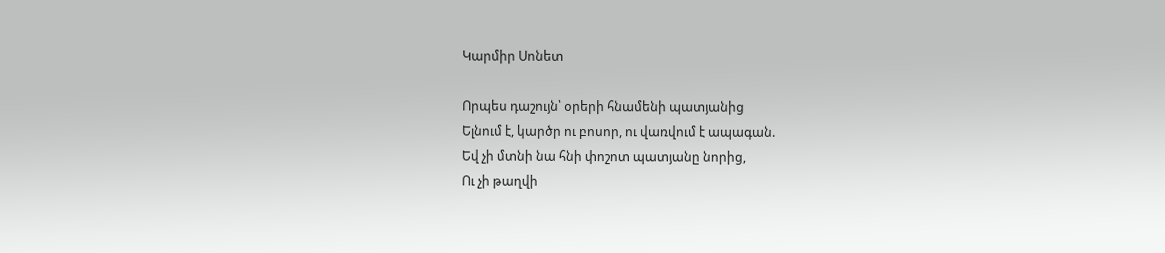Կարմիր Սոնետ

Որպես դաշույն՝ օրերի հնամենի պատյանից
Ելնում է, կարծր ու բոսոր, ու վառվում է ապագան.
Եվ չի մտնի նա հնի փոշոտ պատյանը նորից,
Ու չի թաղվի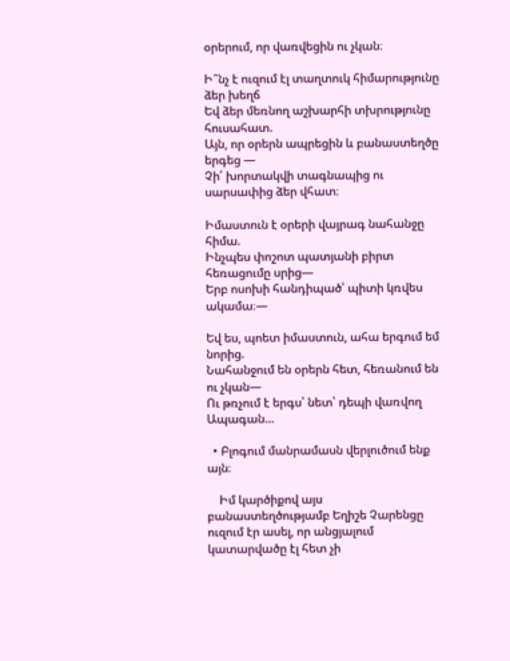օրերում, որ վառվեցին ու չկան։

Ի՞նչ է ուզում էլ տաղտուկ հիմարությունը ձեր խեղճ
Եվ ձեր մեռնող աշխարհի տխրությունը հուսահատ.
Այն, որ օրերն ապրեցին և բանաստեղծը երգեց —
Չի՛ խորտակվի տագնապից ու սարսափից ձեր վհատ։

Իմաստուն է օրերի վայրագ նահանջը հիմա.
Ինչպես փոշոտ պատյանի բիրտ հեռացումը սրից—
Երբ ոսոխի հանդիպած՝ պիտի կռվես ակամա։—

Եվ ես, պոետ իմաստուն, ահա երգում եմ նորից.
Նահանջում են օրերն հետ, հեռանում են ու չկան—
Ու թռչում է երգս՝ նետ՝ դեպի վառվող Ապագան…

  • Բլոգում մանրամասն վերլուծում ենք այն։

    Իմ կարծիքով այս բանաստեղծությամբ Եղիշե Չարենցը ուզում էր ասել, որ անցյալում կատարվածը էլ հետ չի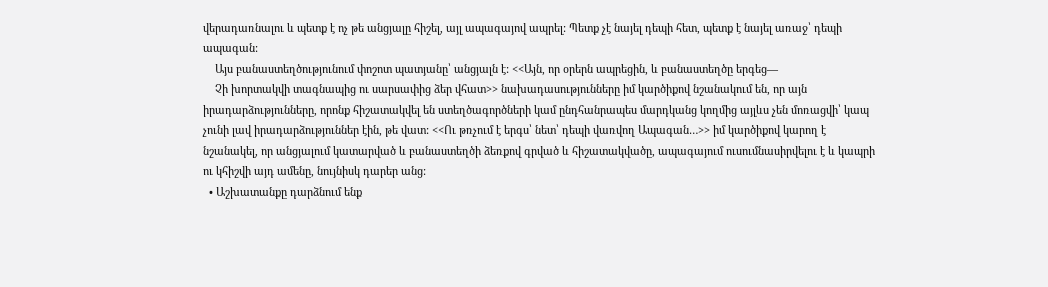վերադառնալու և պետք է ոչ թե անցյալը հիշել, այլ ապագայով ապրել: Պետք չէ նայել դեպի հետ, պետք է նայել առաջ՝ դեպի ապագան:
    Այս բանաստեղծությունում փոշոտ պատյանը՝ անցյալն է: <<Այն, որ օրերն ապրեցին, և բանաստեղծը երգեց—
    Չի խորտակվի տագնապից ու սարսափից ձեր վհատ>> նախադասությունները իմ կարծիքով նշանակում են, որ այն իրադարձությունները, որոնք հիշատակվել են ստեղծագործների կամ ընդհանրապես մարդկանց կողմից այլևս չեն մոռացվի՝ կապ չունի լավ իրադարձություններ էին, թե վատ: <<Ու թռչում է երգս՝ նետ՝ դեպի վառվող Ապագան…>> իմ կարծիքով կարող է նշանակել, որ անցյալում կատարված և բանաստեղծի ձեռքով գրված և հիշատակվածը, ապագայում ուսումնասիրվելու է և կապրի ու կհիշվի այդ ամենը, նույնիսկ դարեր անց:
  • Աշխատանքը դարձնում ենք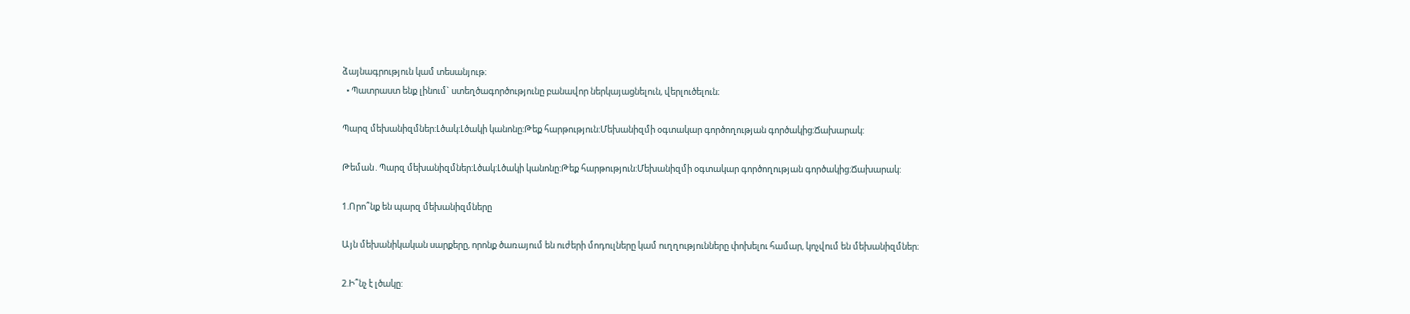ձայնագրություն կամ տեսանյութ։
  • Պատրաստ ենք լինում` ստեղծագործությունը բանավոր ներկայացնելուն, վերլուծելուն։

Պարզ մեխանիզմներ:Լծակ:Լծակի կանոնը:Թեք հարթություն:Մեխանիզմի օգտակար գործողության գործակից:Ճախարակ:

Թեման․Պարզ մեխանիզմներ:Լծակ:Լծակի կանոնը:Թեք հարթություն:Մեխանիզմի օգտակար գործողության գործակից:Ճախարակ:

1.Որո՞նք են պարզ մեխանիզմները

Այն մեխանիկական սարքերը, որոնք ծառայում են ուժերի մոդուլները կամ ուղղությունները փոխելու համար, կոչվում են մեխանիզմներ։

2.Ի՞նչ է լծակը: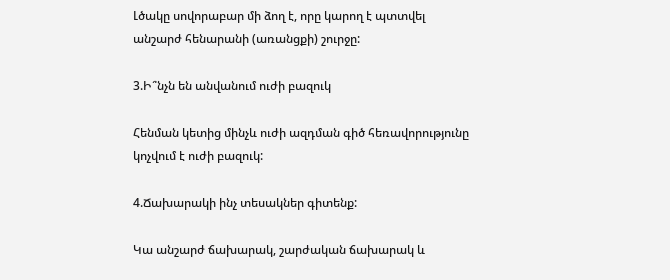Լծակը սովորաբար մի ձող է, որը կարող է պտտվել անշարժ հենարանի (առանցքի) շուրջը:

3.Ի՞նչն են անվանում ուժի բազուկ

Հենման կետից մինչև ուժի ազդման գիծ հեռավորությունը կոչվում է ուժի բազուկ:

4.Ճախարակի ինչ տեսակներ գիտենք:

Կա անշարժ ճախարակ, շարժական ճախարակ և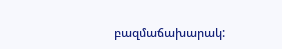բազմաճախարակ: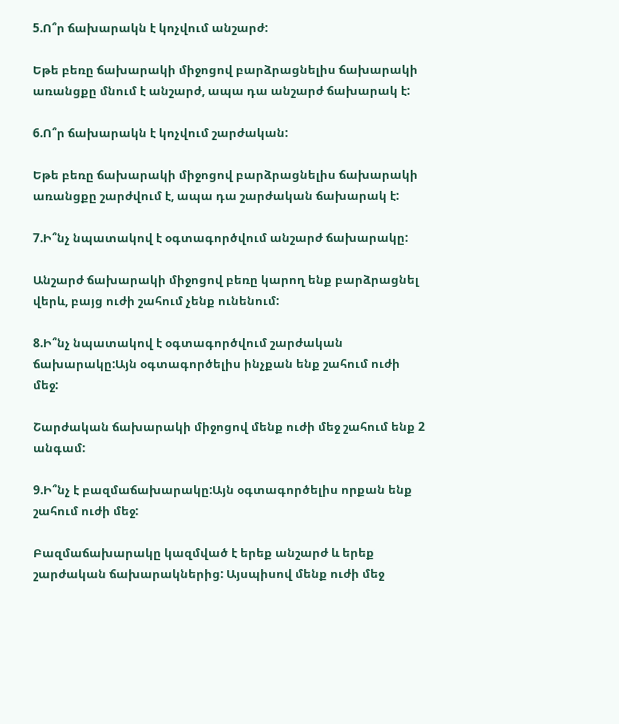5.Ո՞ր ճախարակն է կոչվում անշարժ:

Եթե բեռը ճախարակի միջոցով բարձրացնելիս ճախարակի առանցքը մնում է անշարժ, ապա դա անշարժ ճախարակ է:

6.Ո՞ր ճախարակն է կոչվում շարժական:

Եթե բեռը ճախարակի միջոցով բարձրացնելիս ճախարակի առանցքը շարժվում է, ապա դա շարժական ճախարակ է:

7.Ի՞նչ նպատակով է օգտագործվում անշարժ ճախարակը:

Անշարժ ճախարակի միջոցով բեռը կարող ենք բարձրացնել վերև, բայց ուժի շահում չենք ունենում:

8.Ի՞նչ նպատակով է օգտագործվում շարժական ճախարակը:Այն օգտագործելիս ինչքան ենք շահում ուժի մեջ:

Շարժական ճախարակի միջոցով մենք ուժի մեջ շահում ենք 2 անգամ:

9.Ի՞նչ է բազմաճախարակը:Այն օգտագործելիս որքան ենք շահում ուժի մեջ:

Բազմաճախարակը կազմված է երեք անշարժ և երեք շարժական ճախարակներից: Այսպիսով մենք ուժի մեջ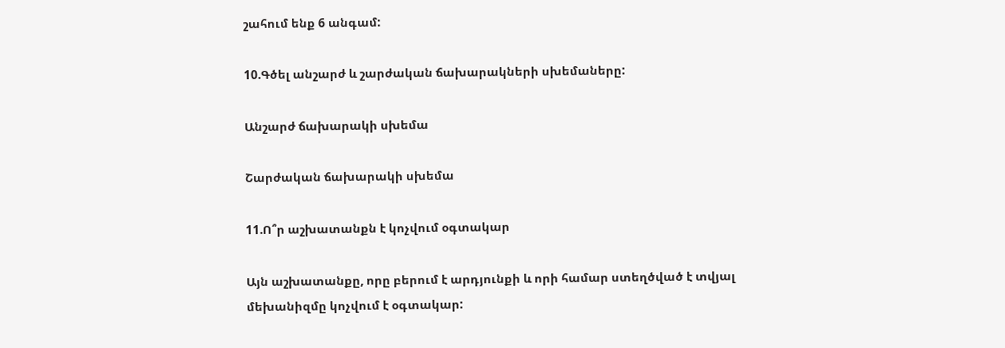շահում ենք 6 անգամ:

10.Գծել անշարժ և շարժական ճախարակների սխեմաները:

Անշարժ ճախարակի սխեմա

Շարժական ճախարակի սխեմա

11.Ո՞ր աշխատանքն է կոչվում օգտակար

Այն աշխատանքը, որը բերում է արդյունքի և որի համար ստեղծված է տվյալ մեխանիզմը կոչվում է օգտակար: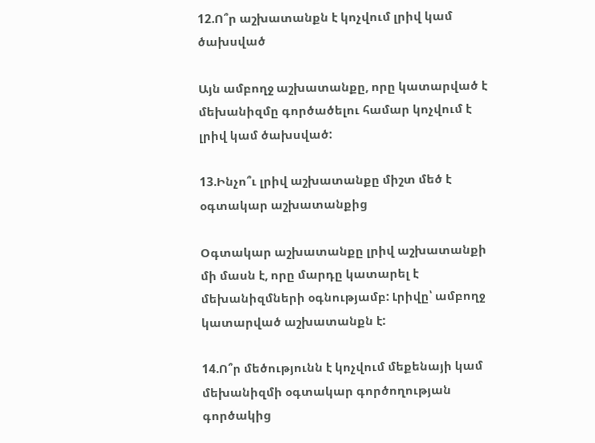12.Ո՞ր աշխատանքն է կոչվում լրիվ կամ ծախսված

Այն ամբողջ աշխատանքը, որը կատարված է մեխանիզմը գործածելու համար կոչվում է լրիվ կամ ծախսված:

13.Ինչո՞ւ լրիվ աշխատանքը միշտ մեծ է օգտակար աշխատանքից

Օգտակար աշխատանքը լրիվ աշխատանքի մի մասն է, որը մարդը կատարել է մեխանիզմների օգնությամբ: Լրիվը՝ ամբողջ կատարված աշխատանքն է:

14.Ո՞ր մեծությունն է կոչվում մեքենայի կամ մեխանիզմի օգտակար գործողության գործակից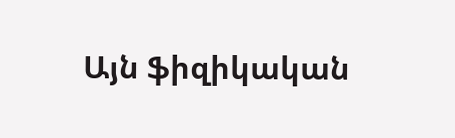Այն ֆիզիկական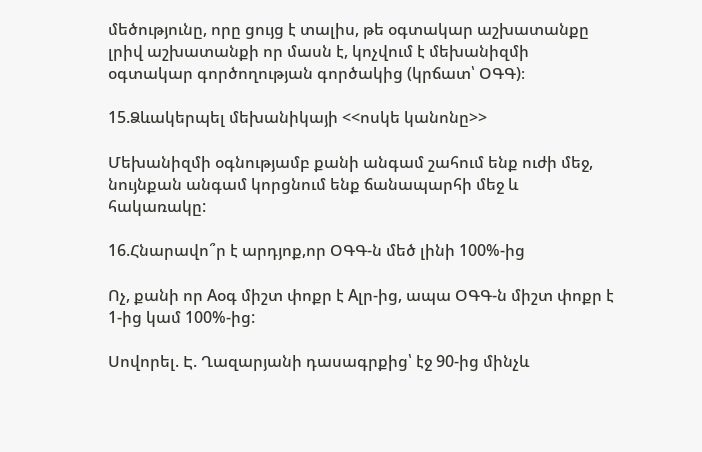մեծությունը, որը ցույց է տալիս, թե օգտակար աշխատանքը լրիվ աշխատանքի որ մասն է, կոչվում է մեխանիզմի օգտակար գործողության գործակից (կրճատ՝ ՕԳԳ)։

15.Ձևակերպել մեխանիկայի <<ոսկե կանոնը>>

Մեխանիզմի օգնությամբ քանի անգամ շահում ենք ուժի մեջ, նույնքան անգամ կորցնում ենք ճանապարհի մեջ և հակառակը:

16.Հնարավո՞ր է արդյոք,որ ՕԳԳ-ն մեծ լինի 100%-ից

Ոչ, քանի որ Aօգ միշտ փոքր է Aլր-ից, ապա ՕԳԳ-ն միշտ փոքր է 1-ից կամ 100%-ից:

Սովորել. Է. Ղազարյանի դասագրքից՝ էջ 90-ից մինչև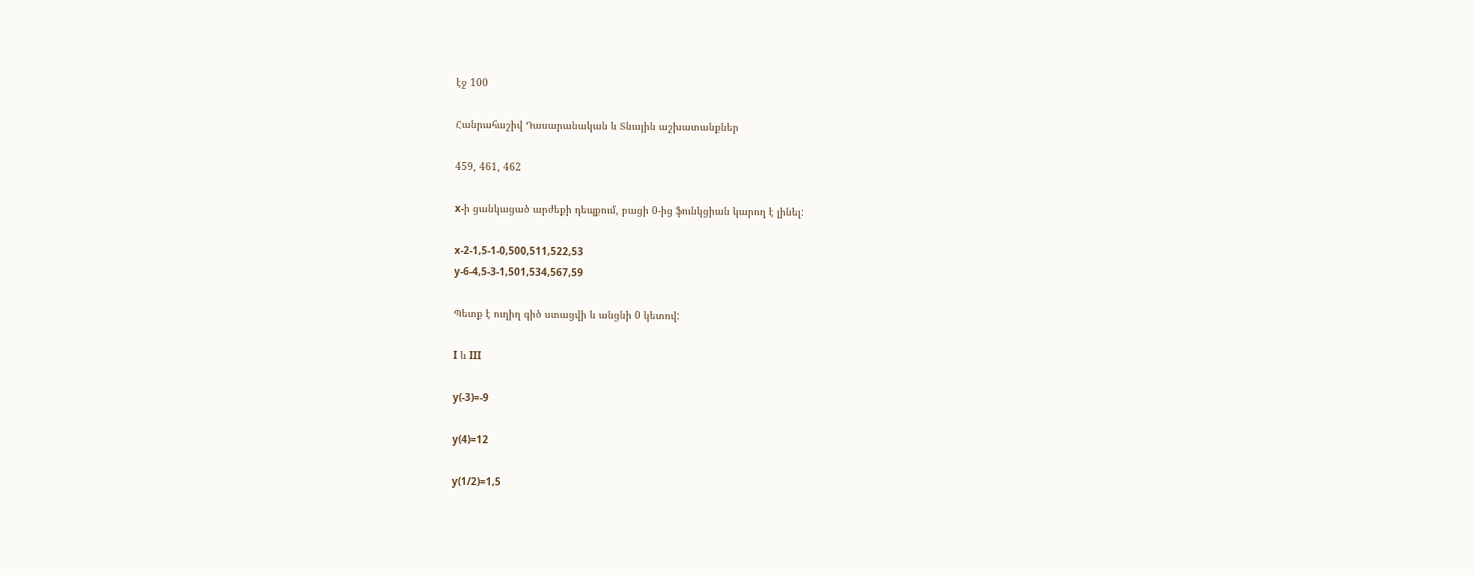էջ 100

Հանրահաշիվ Դասարանական և Տնային աշխատանքներ

459, 461, 462

x-ի ցանկացած արժեքի դեպքում, բացի 0-ից ֆունկցիան կարող է լինել:

x-2-1,5-1-0,500,511,522,53
y-6-4,5-3-1,501,534,567,59

Պետք է ուղիղ գիծ ստացվի և անցնի 0 կետով:

I և III

y(-3)=-9

y(4)=12

y(1/2)=1,5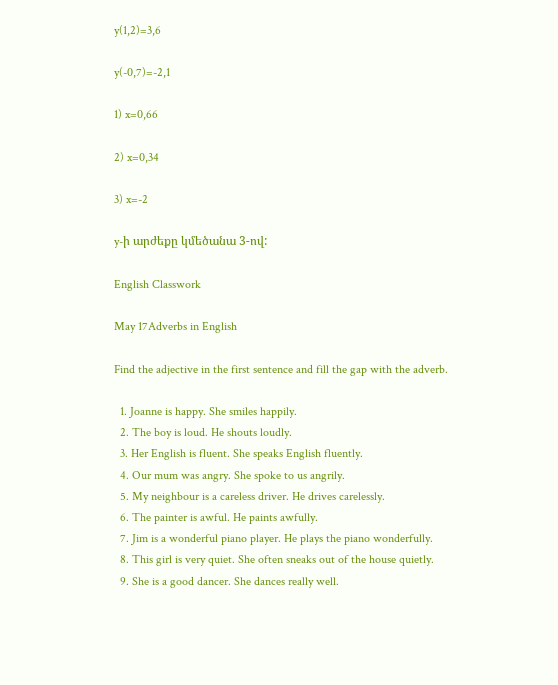y(1,2)=3,6

y(-0,7)=-2,1

1) x=0,66

2) x=0,34

3) x=-2

y-ի արժեքը կմեծանա 3-ով:

English Classwork

May 17Adverbs in English

Find the adjective in the first sentence and fill the gap with the adverb.

  1. Joanne is happy. She smiles happily.
  2. The boy is loud. He shouts loudly.
  3. Her English is fluent. She speaks English fluently.
  4. Our mum was angry. She spoke to us angrily.
  5. My neighbour is a careless driver. He drives carelessly.
  6. The painter is awful. He paints awfully.
  7. Jim is a wonderful piano player. He plays the piano wonderfully.
  8. This girl is very quiet. She often sneaks out of the house quietly.
  9. She is a good dancer. She dances really well.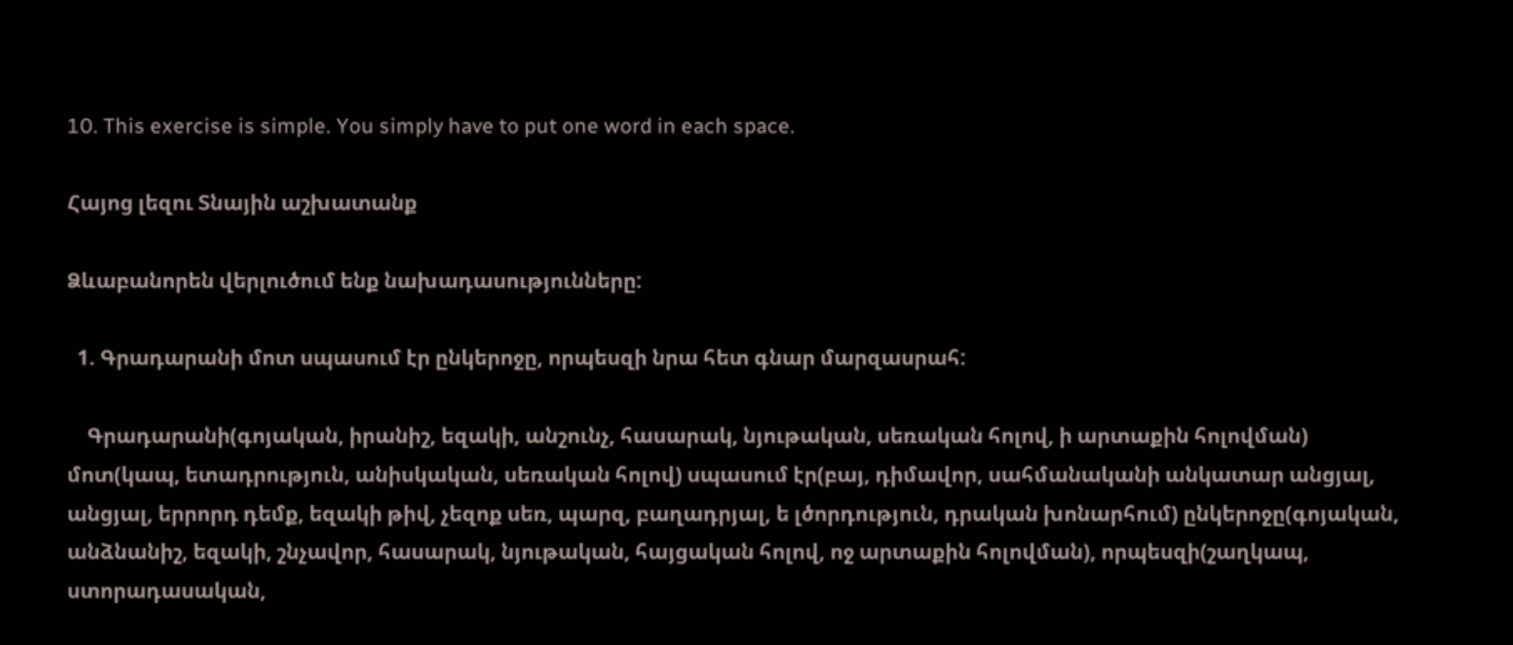10. This exercise is simple. You simply have to put one word in each space.

Հայոց լեզու Տնային աշխատանք

Ձևաբանորեն վերլուծում ենք նախադասությունները:

  1. Գրադարանի մոտ սպասում էր ընկերոջը, որպեսզի նրա հետ գնար մարզասրահ:

    Գրադարանի(գոյական, իրանիշ, եզակի, անշունչ, հասարակ, նյութական, սեռական հոլով, ի արտաքին հոլովման) մոտ(կապ, ետադրություն, անիսկական, սեռական հոլով) սպասում էր(բայ, դիմավոր, սահմանականի անկատար անցյալ, անցյալ, երրորդ դեմք, եզակի թիվ, չեզոք սեռ, պարզ, բաղադրյալ, ե լծորդություն, դրական խոնարհում) ընկերոջը(գոյական, անձնանիշ, եզակի, շնչավոր, հասարակ, նյութական, հայցական հոլով, ոջ արտաքին հոլովման), որպեսզի(շաղկապ, ստորադասական,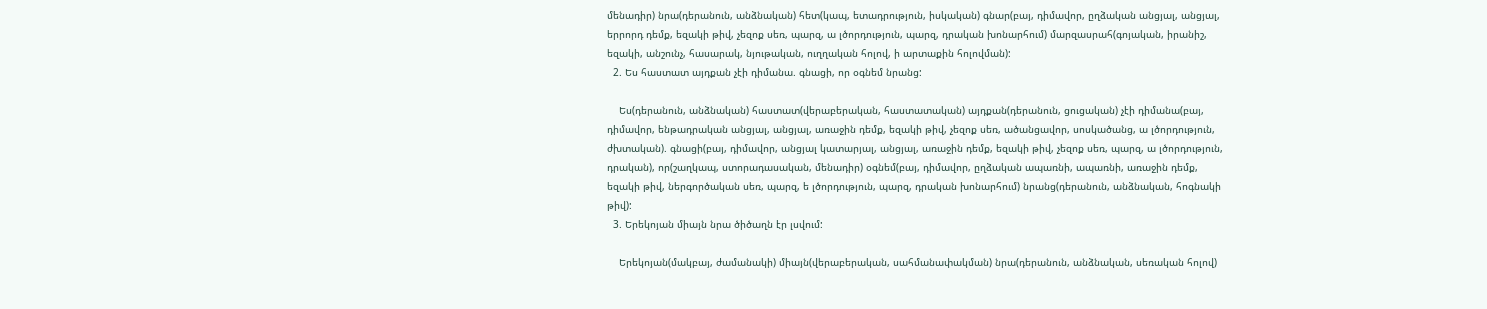մենադիր) նրա(դերանուն, անձնական) հետ(կապ, ետադրություն, իսկական) գնար(բայ, դիմավոր, ըղձական անցյալ, անցյալ, երրորդ դեմք, եզակի թիվ, չեզոք սեռ, պարզ, ա լծորդություն, պարզ, դրական խոնարհում) մարզասրահ(գոյական, իրանիշ, եզակի, անշունչ, հասարակ, նյութական, ուղղական հոլով, ի արտաքին հոլովման):
  2. Ես հաստատ այդքան չէի դիմանա. գնացի, որ օգնեմ նրանց:

    Ես(դերանուն, անձնական) հաստատ(վերաբերական, հաստատական) այդքան(դերանուն, ցուցական) չէի դիմանա(բայ, դիմավոր, ենթադրական անցյալ, անցյալ, առաջին դեմք, եզակի թիվ, չեզոք սեռ, ածանցավոր, սոսկածանց, ա լծորդություն, ժխտական). գնացի(բայ, դիմավոր, անցյալ կատարյալ, անցյալ, առաջին դեմք, եզակի թիվ, չեզոք սեռ, պարզ, ա լծորդություն, դրական), որ(շաղկապ, ստորադասական, մենադիր) օգնեմ(բայ, դիմավոր, ըղձական ապառնի, ապառնի, առաջին դեմք, եզակի թիվ, ներգործական սեռ, պարզ, ե լծորդություն, պարզ, դրական խոնարհում) նրանց(դերանուն, անձնական, հոգնակի թիվ):
  3. Երեկոյան միայն նրա ծիծաղն էր լսվում:

    Երեկոյան(մակբայ, ժամանակի) միայն(վերաբերական, սահմանափակման) նրա(դերանուն, անձնական, սեռական հոլով)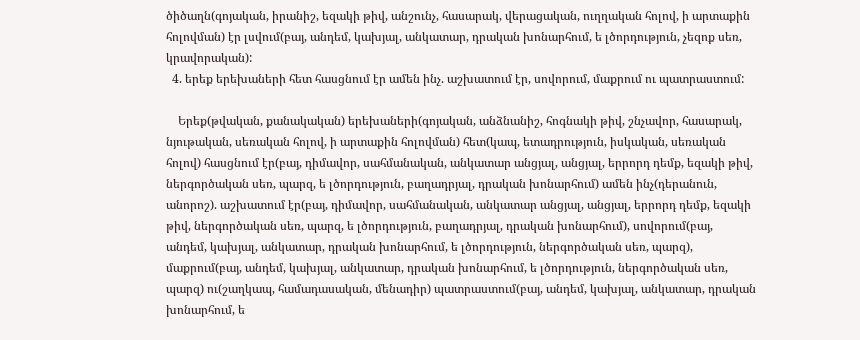ծիծաղն(գոյական, իրանիշ, եզակի թիվ, անշունչ, հասարակ, վերացական, ուղղական հոլով, ի արտաքին հոլովման) էր լսվում(բայ, անդեմ, կախյալ, անկատար, դրական խոնարհում, ե լծորդություն, չեզոք սեռ, կրավորական):
  4. երեք երեխաների հետ հասցնում էր ամեն ինչ. աշխատում էր, սովորում, մաքրում ու պատրաստում:

    Երեք(թվական, քանակական) երեխաների(գոյական, անձնանիշ, հոգնակի թիվ, շնչավոր, հասարակ, նյութական, սեռական հոլով, ի արտաքին հոլովման) հետ(կապ, ետադրություն, իսկական, սեռական հոլով) հասցնում էր(բայ, դիմավոր, սահմանական, անկատար անցյալ, անցյալ, երրորդ դեմք, եզակի թիվ, ներգործական սեռ, պարզ, ե լծորդություն, բաղադրյալ, դրական խոնարհում) ամեն ինչ(դերանուն, անորոշ). աշխատում էր(բայ, դիմավոր, սահմանական, անկատար անցյալ, անցյալ, երրորդ դեմք, եզակի թիվ, ներգործական սեռ, պարզ, ե լծորդություն, բաղադրյալ, դրական խոնարհում), սովորում(բայ, անդեմ, կախյալ, անկատար, դրական խոնարհում, ե լծորդություն, ներգործական սեռ, պարզ), մաքրում(բայ, անդեմ, կախյալ, անկատար, դրական խոնարհում, ե լծորդություն, ներգործական սեռ, պարզ) ու(շաղկապ, համադասական, մենադիր) պատրաստում(բայ, անդեմ, կախյալ, անկատար, դրական խոնարհում, ե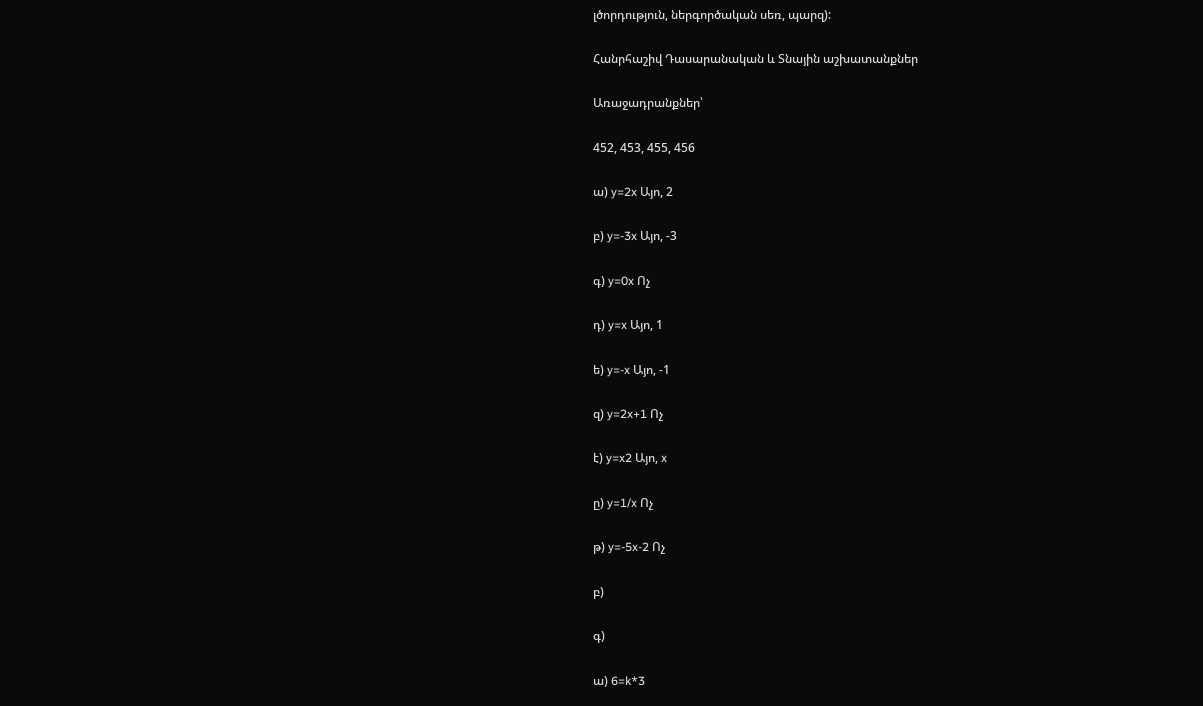լծորդություն, ներգործական սեռ, պարզ):

Հանրհաշիվ Դասարանական և Տնային աշխատանքներ

Առաջադրանքներ՝

452, 453, 455, 456

ա) y=2x Այո, 2

բ) y=-3x Այո, -3

գ) y=0x Ոչ

դ) y=x Այո, 1

ե) y=-x Այո, -1

զ) y=2x+1 Ոչ

է) y=x2 Այո, x

ը) y=1/x Ոչ

թ) y=-5x-2 Ոչ

բ)

գ)

ա) 6=k*3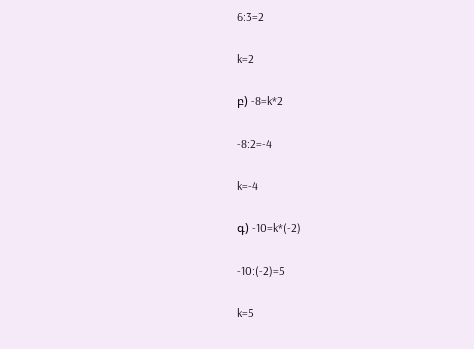6:3=2

k=2

բ) -8=k*2

-8:2=-4

k=-4

գ) -10=k*(-2)

-10:(-2)=5

k=5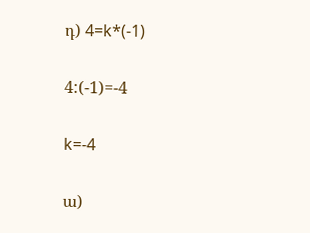դ) 4=k*(-1)

4:(-1)=-4

k=-4

ա)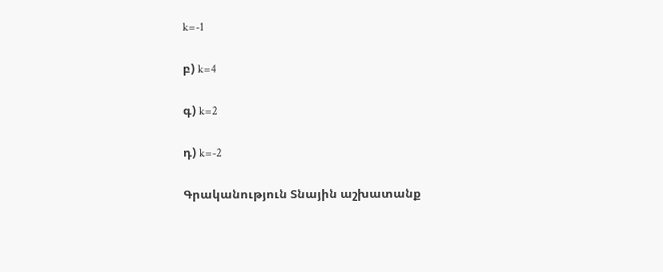k=-1

բ) k=4

գ) k=2

դ) k=-2

Գրականություն Տնային աշխատանք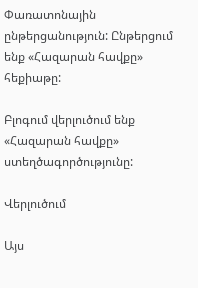Փառատոնային ընթերցանություն: Ընթերցում ենք «Հազարան հավքը» հեքիաթը:

Բլոգում վերլուծում ենք «Հազարան հավքը» ստեղծագործությունը:

Վերլուծում

Այս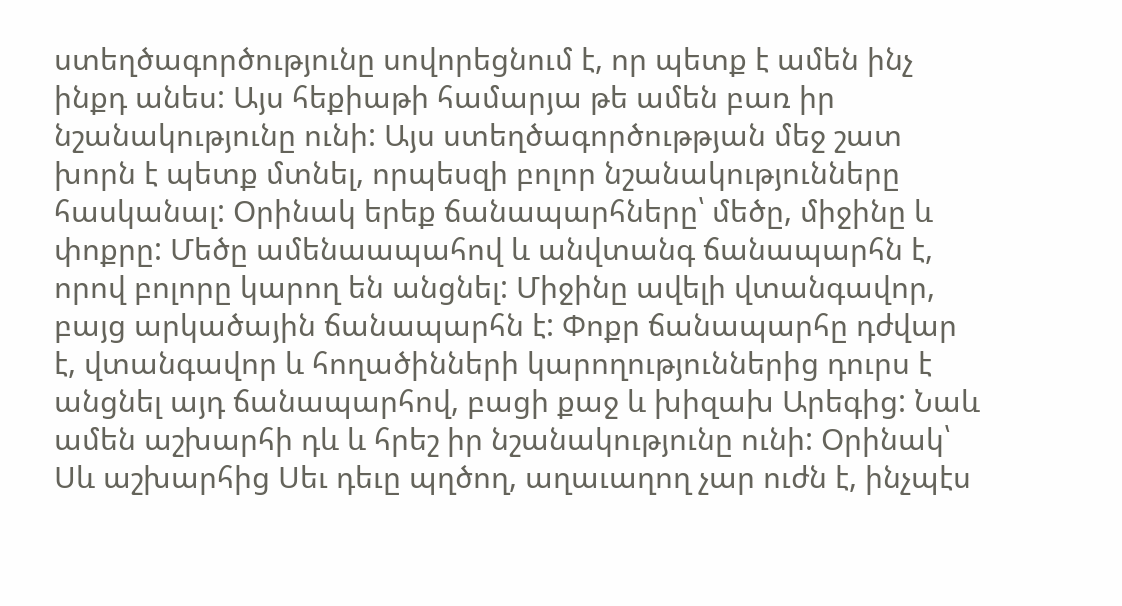ստեղծագործությունը սովորեցնում է, որ պետք է ամեն ինչ ինքդ անես: Այս հեքիաթի համարյա թե ամեն բառ իր նշանակությունը ունի: Այս ստեղծագործութթյան մեջ շատ խորն է պետք մտնել, որպեսզի բոլոր նշանակությունները հասկանալ: Օրինակ երեք ճանապարհները՝ մեծը, միջինը և փոքրը: Մեծը ամենաապահով և անվտանգ ճանապարհն է, որով բոլորը կարող են անցնել: Միջինը ավելի վտանգավոր, բայց արկածային ճանապարհն է: Փոքր ճանապարհը դժվար է, վտանգավոր և հողածինների կարողություններից դուրս է անցնել այդ ճանապարհով, բացի քաջ և խիզախ Արեգից: Նաև ամեն աշխարհի դև և հրեշ իր նշանակությունը ունի: Օրինակ՝ Սև աշխարհից Սեւ դեւը պղծող, աղաւաղող չար ուժն է, ինչպէս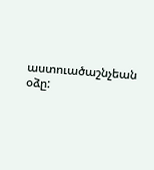աստուածաշնչեան օձը: